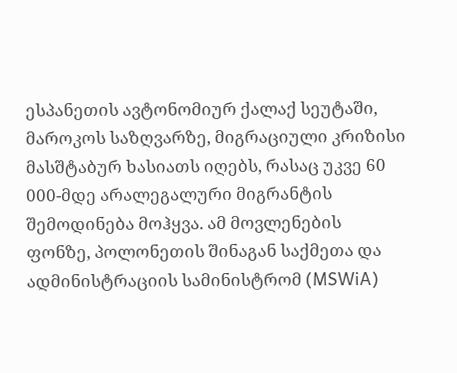ესპანეთის ავტონომიურ ქალაქ სეუტაში, მაროკოს საზღვარზე, მიგრაციული კრიზისი მასშტაბურ ხასიათს იღებს, რასაც უკვე 60 000-მდე არალეგალური მიგრანტის შემოდინება მოჰყვა. ამ მოვლენების ფონზე, პოლონეთის შინაგან საქმეთა და ადმინისტრაციის სამინისტრომ (MSWiA)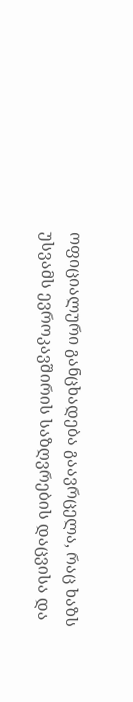ოფიციალური განცხადება გაავრცელა, რაც ხაზს უსვამს ევროკავშირის საზღვრების დაცვისა და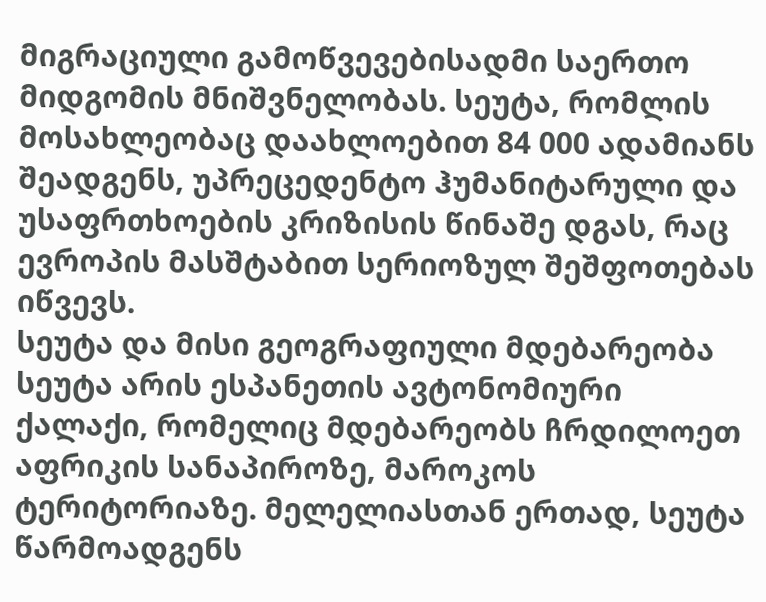მიგრაციული გამოწვევებისადმი საერთო მიდგომის მნიშვნელობას. სეუტა, რომლის მოსახლეობაც დაახლოებით 84 000 ადამიანს შეადგენს, უპრეცედენტო ჰუმანიტარული და უსაფრთხოების კრიზისის წინაშე დგას, რაც ევროპის მასშტაბით სერიოზულ შეშფოთებას იწვევს.
სეუტა და მისი გეოგრაფიული მდებარეობა
სეუტა არის ესპანეთის ავტონომიური ქალაქი, რომელიც მდებარეობს ჩრდილოეთ აფრიკის სანაპიროზე, მაროკოს ტერიტორიაზე. მელელიასთან ერთად, სეუტა წარმოადგენს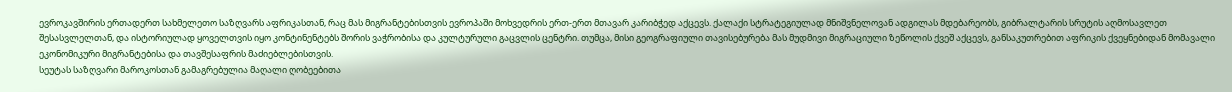ევროკავშირის ერთადერთ სახმელეთო საზღვარს აფრიკასთან, რაც მას მიგრანტებისთვის ევროპაში მოხვედრის ერთ-ერთ მთავარ კარიბჭედ აქცევს. ქალაქი სტრატეგიულად მნიშვნელოვან ადგილას მდებარეობს, გიბრალტარის სრუტის აღმოსავლეთ შესასვლელთან, და ისტორიულად ყოველთვის იყო კონტინენტებს შორის ვაჭრობისა და კულტურული გაცვლის ცენტრი. თუმცა, მისი გეოგრაფიული თავისებურება მას მუდმივი მიგრაციული ზეწოლის ქვეშ აქცევს, განსაკუთრებით აფრიკის ქვეყნებიდან მომავალი ეკონომიკური მიგრანტებისა და თავშესაფრის მაძიებლებისთვის.
სეუტას საზღვარი მაროკოსთან გამაგრებულია მაღალი ღობეებითა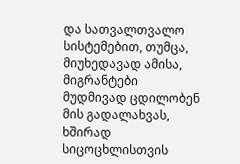და სათვალთვალო სისტემებით, თუმცა, მიუხედავად ამისა, მიგრანტები მუდმივად ცდილობენ მის გადალახვას, ხშირად სიცოცხლისთვის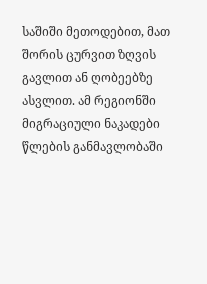საშიში მეთოდებით, მათ შორის ცურვით ზღვის გავლით ან ღობეებზე ასვლით. ამ რეგიონში მიგრაციული ნაკადები წლების განმავლობაში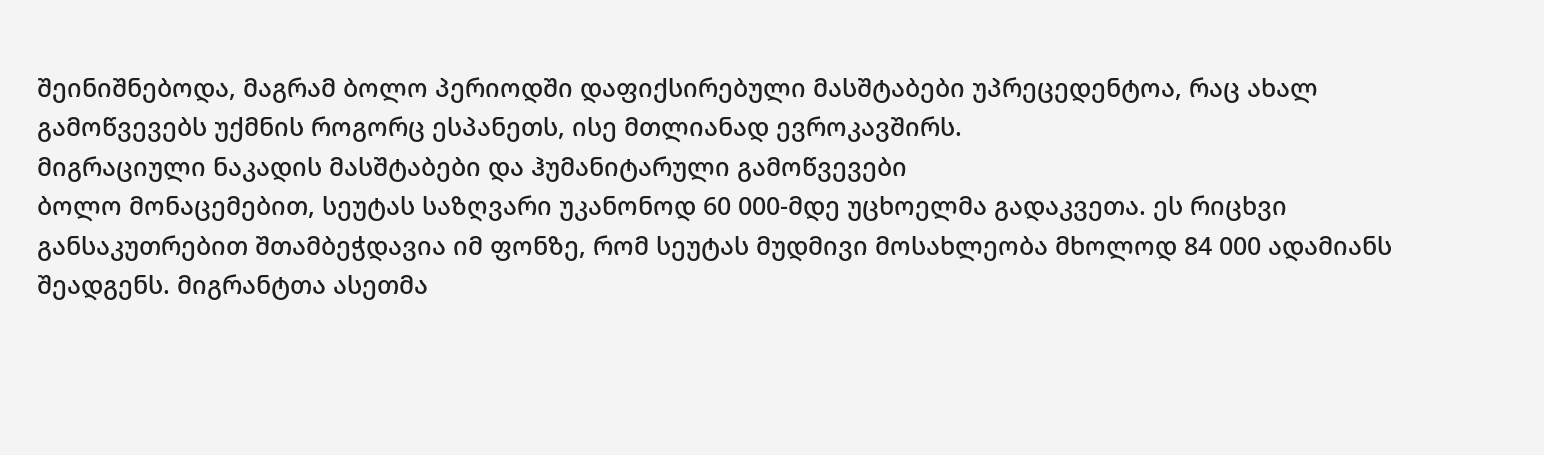შეინიშნებოდა, მაგრამ ბოლო პერიოდში დაფიქსირებული მასშტაბები უპრეცედენტოა, რაც ახალ გამოწვევებს უქმნის როგორც ესპანეთს, ისე მთლიანად ევროკავშირს.
მიგრაციული ნაკადის მასშტაბები და ჰუმანიტარული გამოწვევები
ბოლო მონაცემებით, სეუტას საზღვარი უკანონოდ 60 000-მდე უცხოელმა გადაკვეთა. ეს რიცხვი განსაკუთრებით შთამბეჭდავია იმ ფონზე, რომ სეუტას მუდმივი მოსახლეობა მხოლოდ 84 000 ადამიანს შეადგენს. მიგრანტთა ასეთმა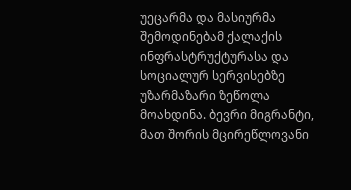უეცარმა და მასიურმა შემოდინებამ ქალაქის ინფრასტრუქტურასა და სოციალურ სერვისებზე უზარმაზარი ზეწოლა მოახდინა. ბევრი მიგრანტი, მათ შორის მცირეწლოვანი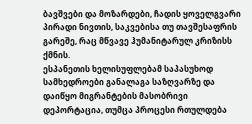ბავშვები და მოზარდები, ჩადის ყოველგვარი პირადი ნივთის, საკვებისა თუ თავშესაფრის გარეშე, რაც მწვავე ჰუმანიტარულ კრიზისს ქმნის.
ესპანეთის ხელისუფლებამ საპასუხოდ სამხედროები განალაგა საზღვარზე და დაიწყო მიგრანტების მასობრივი დეპორტაცია, თუმცა პროცესი რთულდება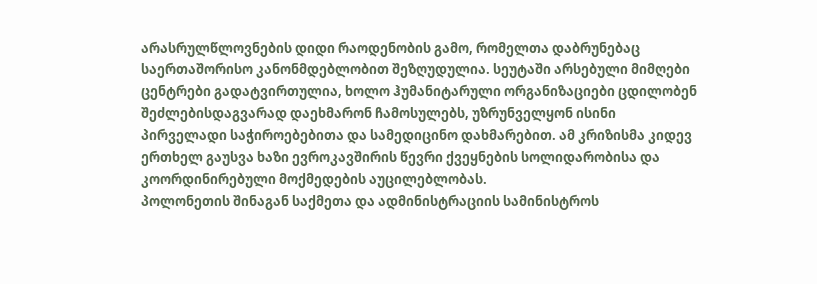არასრულწლოვნების დიდი რაოდენობის გამო, რომელთა დაბრუნებაც საერთაშორისო კანონმდებლობით შეზღუდულია. სეუტაში არსებული მიმღები ცენტრები გადატვირთულია, ხოლო ჰუმანიტარული ორგანიზაციები ცდილობენ შეძლებისდაგვარად დაეხმარონ ჩამოსულებს, უზრუნველყონ ისინი პირველადი საჭიროებებითა და სამედიცინო დახმარებით. ამ კრიზისმა კიდევ ერთხელ გაუსვა ხაზი ევროკავშირის წევრი ქვეყნების სოლიდარობისა და კოორდინირებული მოქმედების აუცილებლობას.
პოლონეთის შინაგან საქმეთა და ადმინისტრაციის სამინისტროს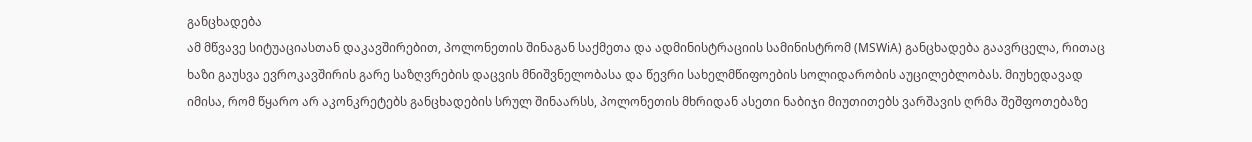განცხადება
ამ მწვავე სიტუაციასთან დაკავშირებით, პოლონეთის შინაგან საქმეთა და ადმინისტრაციის სამინისტრომ (MSWiA) განცხადება გაავრცელა, რითაც ხაზი გაუსვა ევროკავშირის გარე საზღვრების დაცვის მნიშვნელობასა და წევრი სახელმწიფოების სოლიდარობის აუცილებლობას. მიუხედავად იმისა, რომ წყარო არ აკონკრეტებს განცხადების სრულ შინაარსს, პოლონეთის მხრიდან ასეთი ნაბიჯი მიუთითებს ვარშავის ღრმა შეშფოთებაზე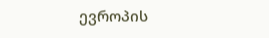ევროპის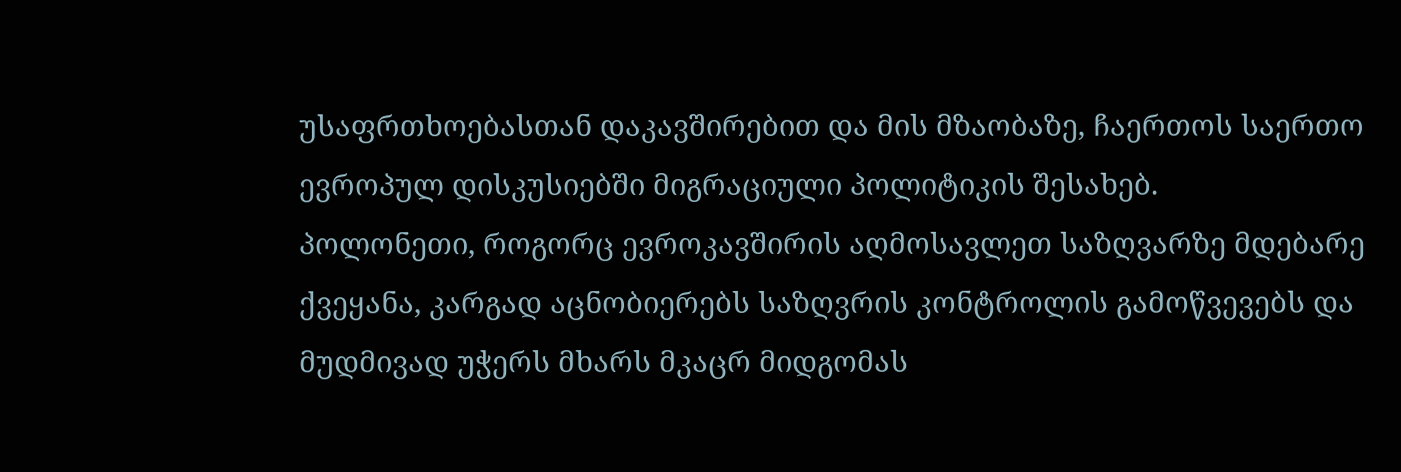უსაფრთხოებასთან დაკავშირებით და მის მზაობაზე, ჩაერთოს საერთო ევროპულ დისკუსიებში მიგრაციული პოლიტიკის შესახებ.
პოლონეთი, როგორც ევროკავშირის აღმოსავლეთ საზღვარზე მდებარე ქვეყანა, კარგად აცნობიერებს საზღვრის კონტროლის გამოწვევებს და მუდმივად უჭერს მხარს მკაცრ მიდგომას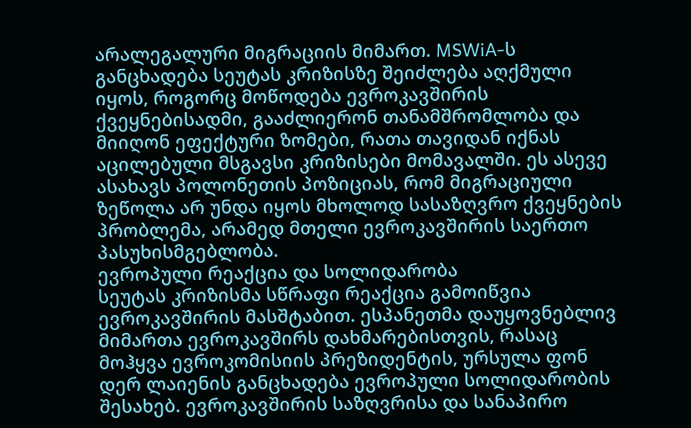არალეგალური მიგრაციის მიმართ. MSWiA-ს განცხადება სეუტას კრიზისზე შეიძლება აღქმული იყოს, როგორც მოწოდება ევროკავშირის ქვეყნებისადმი, გააძლიერონ თანამშრომლობა და მიიღონ ეფექტური ზომები, რათა თავიდან იქნას აცილებული მსგავსი კრიზისები მომავალში. ეს ასევე ასახავს პოლონეთის პოზიციას, რომ მიგრაციული ზეწოლა არ უნდა იყოს მხოლოდ სასაზღვრო ქვეყნების პრობლემა, არამედ მთელი ევროკავშირის საერთო პასუხისმგებლობა.
ევროპული რეაქცია და სოლიდარობა
სეუტას კრიზისმა სწრაფი რეაქცია გამოიწვია ევროკავშირის მასშტაბით. ესპანეთმა დაუყოვნებლივ მიმართა ევროკავშირს დახმარებისთვის, რასაც მოჰყვა ევროკომისიის პრეზიდენტის, ურსულა ფონ დერ ლაიენის განცხადება ევროპული სოლიდარობის შესახებ. ევროკავშირის საზღვრისა და სანაპირო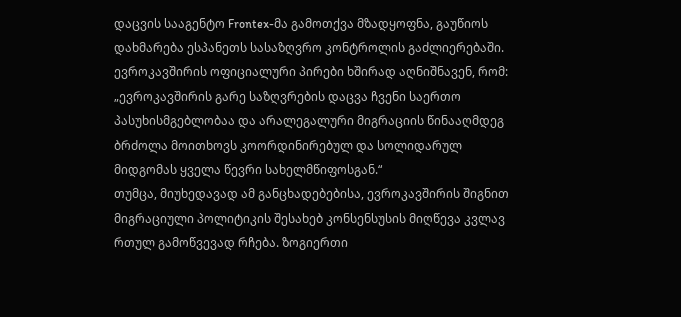დაცვის სააგენტო Frontex-მა გამოთქვა მზადყოფნა, გაუწიოს დახმარება ესპანეთს სასაზღვრო კონტროლის გაძლიერებაში. ევროკავშირის ოფიციალური პირები ხშირად აღნიშნავენ, რომ:
„ევროკავშირის გარე საზღვრების დაცვა ჩვენი საერთო პასუხისმგებლობაა და არალეგალური მიგრაციის წინააღმდეგ ბრძოლა მოითხოვს კოორდინირებულ და სოლიდარულ მიდგომას ყველა წევრი სახელმწიფოსგან.“
თუმცა, მიუხედავად ამ განცხადებებისა, ევროკავშირის შიგნით მიგრაციული პოლიტიკის შესახებ კონსენსუსის მიღწევა კვლავ რთულ გამოწვევად რჩება. ზოგიერთი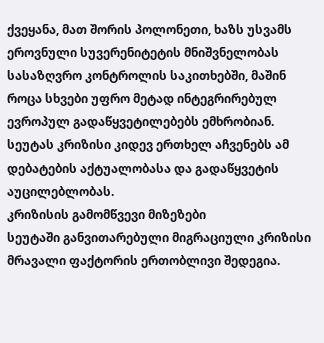ქვეყანა, მათ შორის პოლონეთი, ხაზს უსვამს ეროვნული სუვერენიტეტის მნიშვნელობას სასაზღვრო კონტროლის საკითხებში, მაშინ როცა სხვები უფრო მეტად ინტეგრირებულ ევროპულ გადაწყვეტილებებს ემხრობიან. სეუტას კრიზისი კიდევ ერთხელ აჩვენებს ამ დებატების აქტუალობასა და გადაწყვეტის აუცილებლობას.
კრიზისის გამომწვევი მიზეზები
სეუტაში განვითარებული მიგრაციული კრიზისი მრავალი ფაქტორის ერთობლივი შედეგია.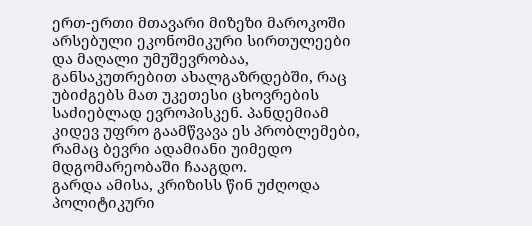ერთ-ერთი მთავარი მიზეზი მაროკოში არსებული ეკონომიკური სირთულეები და მაღალი უმუშევრობაა, განსაკუთრებით ახალგაზრდებში, რაც უბიძგებს მათ უკეთესი ცხოვრების საძიებლად ევროპისკენ. პანდემიამ კიდევ უფრო გაამწვავა ეს პრობლემები, რამაც ბევრი ადამიანი უიმედო მდგომარეობაში ჩააგდო.
გარდა ამისა, კრიზისს წინ უძღოდა პოლიტიკური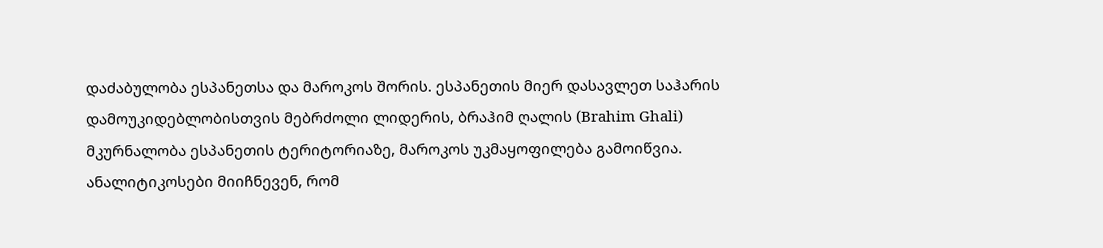დაძაბულობა ესპანეთსა და მაროკოს შორის. ესპანეთის მიერ დასავლეთ საჰარის დამოუკიდებლობისთვის მებრძოლი ლიდერის, ბრაჰიმ ღალის (Brahim Ghali) მკურნალობა ესპანეთის ტერიტორიაზე, მაროკოს უკმაყოფილება გამოიწვია. ანალიტიკოსები მიიჩნევენ, რომ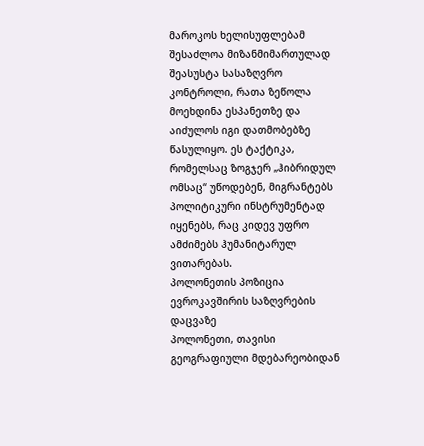მაროკოს ხელისუფლებამ შესაძლოა მიზანმიმართულად შეასუსტა სასაზღვრო კონტროლი, რათა ზეწოლა მოეხდინა ესპანეთზე და აიძულოს იგი დათმობებზე წასულიყო. ეს ტაქტიკა, რომელსაც ზოგჯერ „ჰიბრიდულ ომსაც“ უწოდებენ, მიგრანტებს პოლიტიკური ინსტრუმენტად იყენებს, რაც კიდევ უფრო ამძიმებს ჰუმანიტარულ ვითარებას.
პოლონეთის პოზიცია ევროკავშირის საზღვრების დაცვაზე
პოლონეთი, თავისი გეოგრაფიული მდებარეობიდან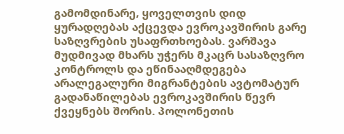გამომდინარე, ყოველთვის დიდ ყურადღებას აქცევდა ევროკავშირის გარე საზღვრების უსაფრთხოებას. ვარშავა მუდმივად მხარს უჭერს მკაცრ სასაზღვრო კონტროლს და ეწინააღმდეგება არალეგალური მიგრანტების ავტომატურ გადანაწილებას ევროკავშირის წევრ ქვეყნებს შორის. პოლონეთის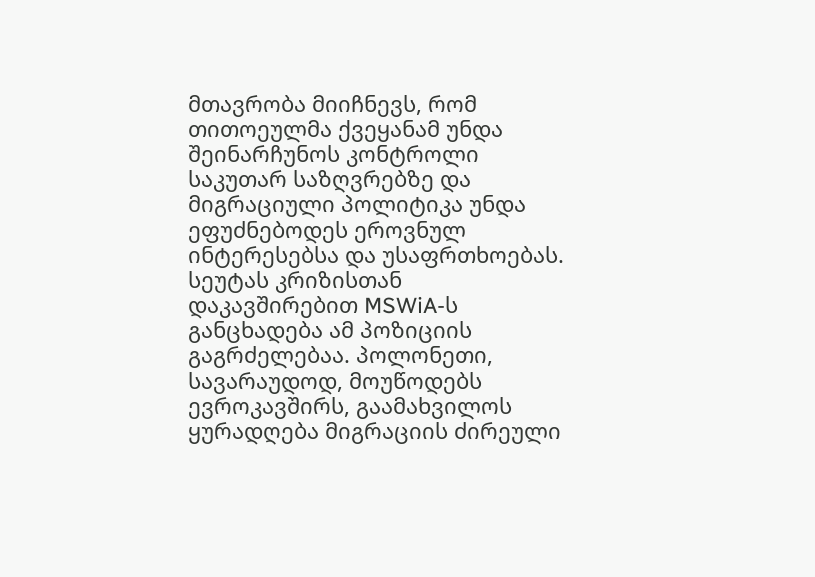მთავრობა მიიჩნევს, რომ თითოეულმა ქვეყანამ უნდა შეინარჩუნოს კონტროლი საკუთარ საზღვრებზე და მიგრაციული პოლიტიკა უნდა ეფუძნებოდეს ეროვნულ ინტერესებსა და უსაფრთხოებას.
სეუტას კრიზისთან დაკავშირებით MSWiA-ს განცხადება ამ პოზიციის გაგრძელებაა. პოლონეთი, სავარაუდოდ, მოუწოდებს ევროკავშირს, გაამახვილოს ყურადღება მიგრაციის ძირეული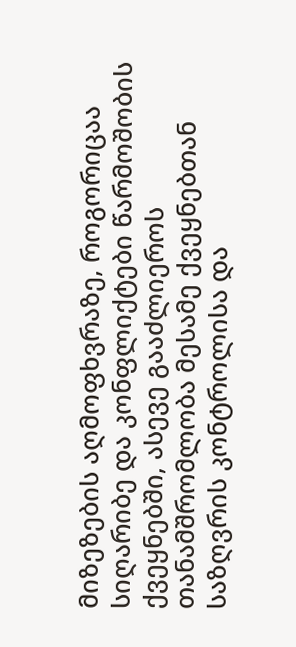მიზეზების აღმოფხვრაზე, როგორიცაა სიღარიბე და კონფლიქტები წარმოშობის ქვეყნებში, ასევე გააძლიეროს თანამშრომლობა მესამე ქვეყნებთან საზღვრის კონტროლისა და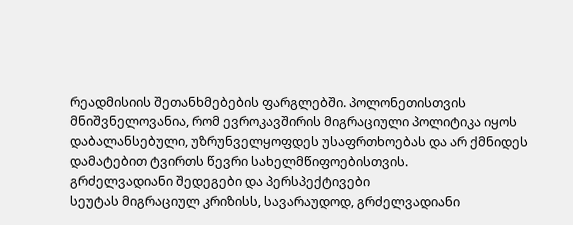რეადმისიის შეთანხმებების ფარგლებში. პოლონეთისთვის მნიშვნელოვანია, რომ ევროკავშირის მიგრაციული პოლიტიკა იყოს დაბალანსებული, უზრუნველყოფდეს უსაფრთხოებას და არ ქმნიდეს დამატებით ტვირთს წევრი სახელმწიფოებისთვის.
გრძელვადიანი შედეგები და პერსპექტივები
სეუტას მიგრაციულ კრიზისს, სავარაუდოდ, გრძელვადიანი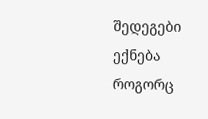შედეგები ექნება როგორც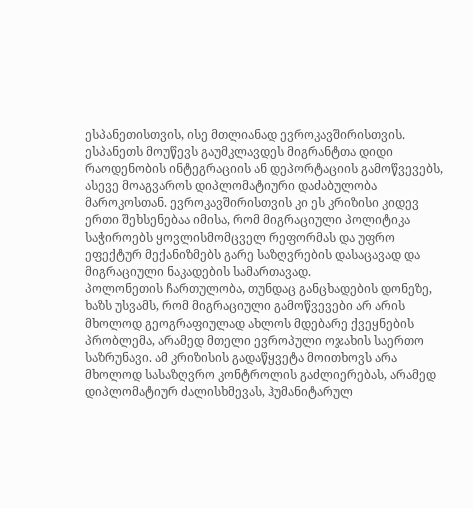ესპანეთისთვის, ისე მთლიანად ევროკავშირისთვის. ესპანეთს მოუწევს გაუმკლავდეს მიგრანტთა დიდი რაოდენობის ინტეგრაციის ან დეპორტაციის გამოწვევებს, ასევე მოაგვაროს დიპლომატიური დაძაბულობა მაროკოსთან. ევროკავშირისთვის კი ეს კრიზისი კიდევ ერთი შეხსენებაა იმისა, რომ მიგრაციული პოლიტიკა საჭიროებს ყოვლისმომცველ რეფორმას და უფრო ეფექტურ მექანიზმებს გარე საზღვრების დასაცავად და მიგრაციული ნაკადების სამართავად.
პოლონეთის ჩართულობა, თუნდაც განცხადების დონეზე, ხაზს უსვამს, რომ მიგრაციული გამოწვევები არ არის მხოლოდ გეოგრაფიულად ახლოს მდებარე ქვეყნების პრობლემა, არამედ მთელი ევროპული ოჯახის საერთო საზრუნავი. ამ კრიზისის გადაწყვეტა მოითხოვს არა მხოლოდ სასაზღვრო კონტროლის გაძლიერებას, არამედ დიპლომატიურ ძალისხმევას, ჰუმანიტარულ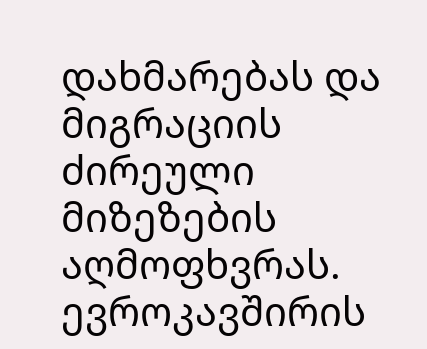დახმარებას და მიგრაციის ძირეული მიზეზების აღმოფხვრას. ევროკავშირის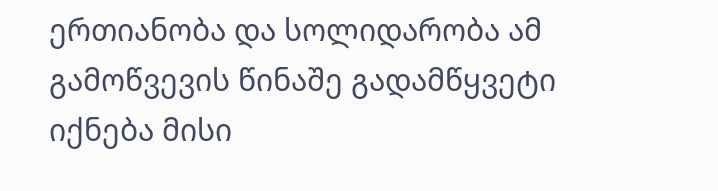ერთიანობა და სოლიდარობა ამ გამოწვევის წინაშე გადამწყვეტი იქნება მისი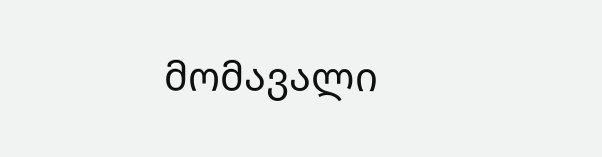მომავალი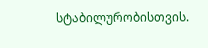სტაბილურობისთვის.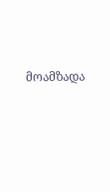მოამზადა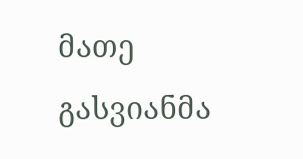მათე გასვიანმა